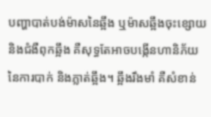បញ្ហាបាត់បង់ម៉ាសនៃឆ្អឹង ឬម៉ាសឆ្អឹងចុះខ្សោយ និងជំងឺពុកឆ្អឹង គឺសុទ្ធតែអាចបង្កើនហានិភ័យនៃការបាក់ និងភ្លាត់ឆ្អឹង។ ឆ្អឹងរឹងមាំ គឺសំខាន់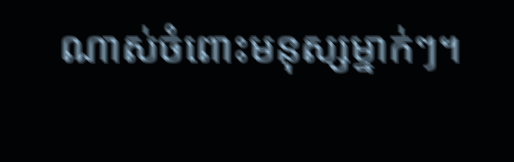ណាស់ចំពោះមនុស្សម្នាក់ៗ។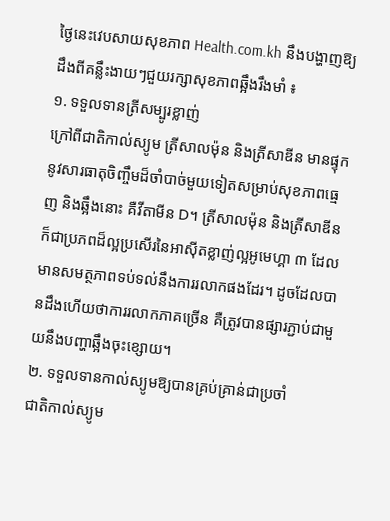ថ្ងៃនេះវេបសាយសុខភាព Health.com.kh នឹងបង្ហាញឱ្យដឹងពីគន្លឹះងាយៗជួយរក្សាសុខភាពឆ្អឹងរឹងមាំ ៖
១. ទទួលទានត្រីសម្បូរខ្លាញ់
ក្រៅពីជាតិកាល់ស្យូម ត្រីសាលម៉ុន និងត្រីសាឌីន មានផ្ទុកនូវសារធាតុចិញ្ចឹមដ៏ចាំបាច់មួយទៀតសម្រាប់សុខភាពធ្មេញ និងឆ្អឹងនោះ គឺវីតាមីន D។ ត្រីសាលម៉ុន និងត្រីសាឌីន ក៏ជាប្រភពដ៏ល្អប្រសើរនៃអាស៊ីតខ្លាញ់ល្អអូមេហ្គា ៣ ដែលមានសមត្ថភាពទប់ទល់នឹងការរលាកផងដែរ។ ដូចដែលបានដឹងហើយថាការរលាកភាគច្រើន គឺត្រូវបានផ្សារភ្ជាប់ជាមួយនឹងបញ្ហាឆ្អឹងចុះខ្សោយ។
២. ទទួលទានកាល់ស្យូមឱ្យបានគ្រប់គ្រាន់ជាប្រចាំ
ជាតិកាល់ស្យូម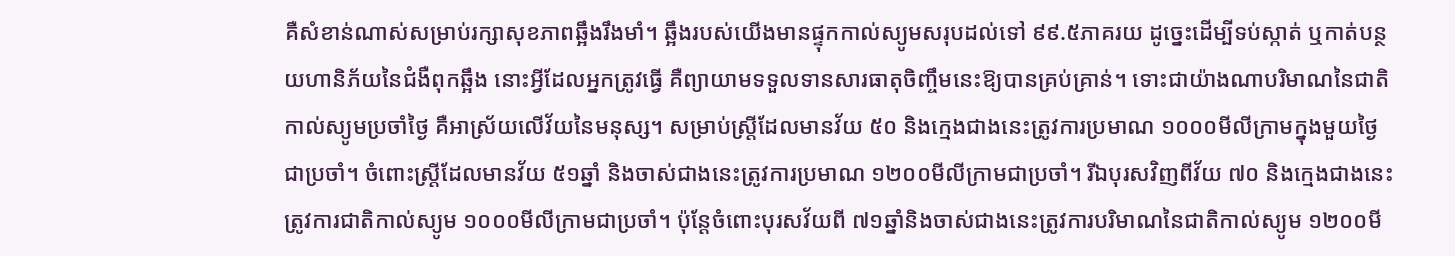គឺសំខាន់ណាស់សម្រាប់រក្សាសុខភាពឆ្អឹងរឹងមាំ។ ឆ្អឹងរបស់យើងមានផ្ទុកកាល់ស្យូមសរុបដល់ទៅ ៩៩.៥ភាគរយ ដូច្នេះដើម្បីទប់ស្កាត់ ឬកាត់បន្ថយហានិភ័យនៃជំងឺពុកឆ្អឹង នោះអ្វីដែលអ្នកត្រូវធ្វើ គឺព្យាយាមទទួលទានសារធាតុចិញ្ចឹមនេះឱ្យបានគ្រប់គ្រាន់។ ទោះជាយ៉ាងណាបរិមាណនៃជាតិកាល់ស្យូមប្រចាំថ្ងៃ គឺអាស្រ័យលើវ័យនៃមនុស្ស។ សម្រាប់ស្ត្រីដែលមានវ័យ ៥០ និងក្មេងជាងនេះត្រូវការប្រមាណ ១០០០មីលីក្រាមក្នុងមួយថ្ងៃជាប្រចាំ។ ចំពោះស្ត្រីដែលមានវ័យ ៥១ឆ្នាំ និងចាស់ជាងនេះត្រូវការប្រមាណ ១២០០មីលីក្រាមជាប្រចាំ។ រីឯបុរសវិញពីវ័យ ៧០ និងក្មេងជាងនេះត្រូវការជាតិកាល់ស្យូម ១០០០មីលីក្រាមជាប្រចាំ។ ប៉ុន្តែចំពោះបុរសវ័យពី ៧១ឆ្នាំនិងចាស់ជាងនេះត្រូវការបរិមាណនៃជាតិកាល់ស្យូម ១២០០មី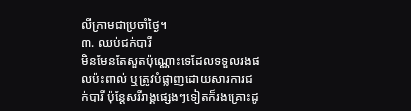លីក្រាមជាប្រចាំថ្ងៃ។
៣. ឈប់ជក់បារី
មិនមែនតែសួតប៉ុណ្ណោះទេដែលទទួលរងផលប៉ះពាល់ ឬត្រូវបំផ្លាញដោយសារការជក់បារី ប៉ុន្តែសរីរាង្គផ្សេងៗទៀតក៏រងគ្រោះដូ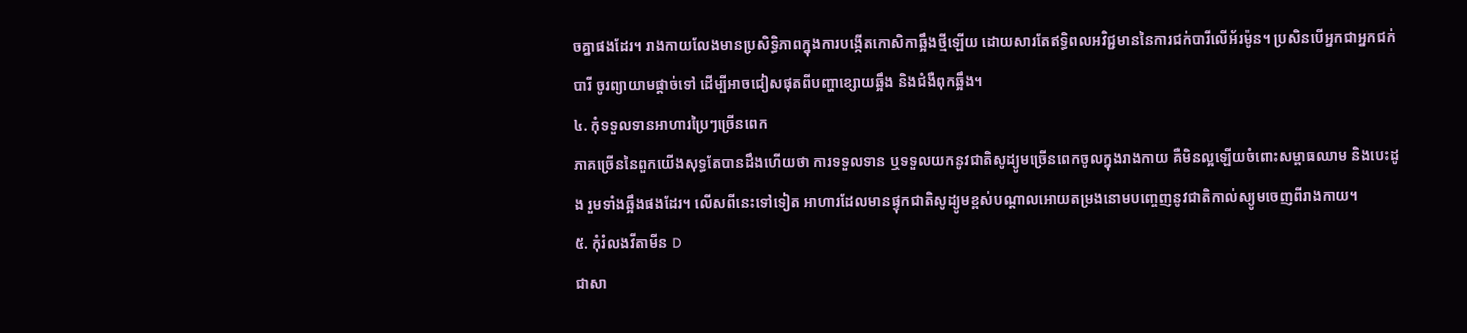ចគ្នាផងដែរ។ រាងកាយលែងមានប្រសិទ្ធិភាពក្នុងការបង្កើតកោសិកាឆ្អឹងថ្មីឡើយ ដោយសារតែឥទ្ធិពលអវិជ្ជមាននៃការជក់បារីលើអ័រម៉ូន។ ប្រសិនបើអ្នកជាអ្នកជក់បារី ចូរព្យាយាមផ្ដាច់ទៅ ដើម្បីអាចជៀសផុតពីបញ្ហាខ្សោយឆ្អឹង និងជំងឺពុកឆ្អឹង។
៤. កុំទទួលទានអាហារប្រៃៗច្រើនពេក
ភាគច្រើននៃពួកយើងសុទ្ធតែបានដឹងហើយថា ការទទួលទាន ឬទទួលយកនូវជាតិសូដ្យូមច្រើនពេកចូលក្នុងរាងកាយ គឺមិនល្អឡើយចំពោះសម្ពាធឈាម និងបេះដូង រួមទាំងឆ្អឹងផងដែរ។ លើសពីនេះទៅទៀត អាហារដែលមានផ្ទុកជាតិសូដ្យូមខ្ពស់បណ្ដាលអោយតម្រងនោមបញ្ចេញនូវជាតិកាល់ស្យូមចេញពីរាងកាយ។
៥. កុំរំលងវីតាមីន D
ជាសា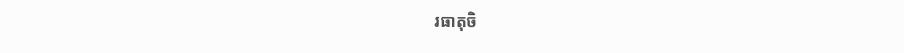រធាតុចិ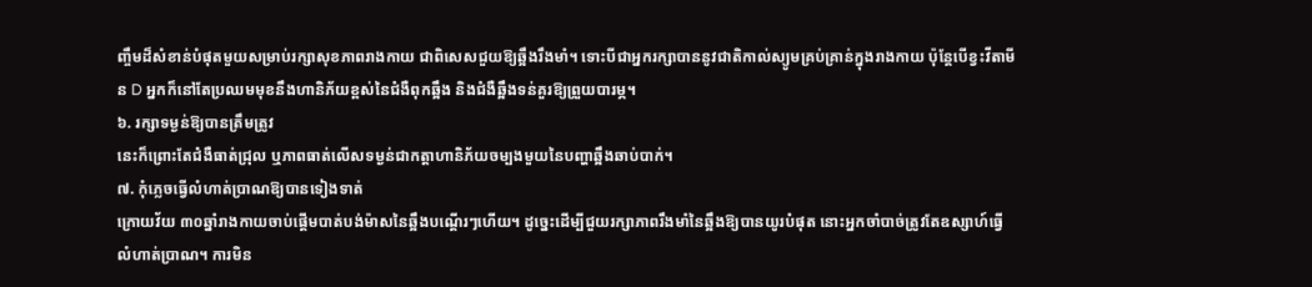ញ្ចឹមដ៏សំខាន់បំផុតមួយសម្រាប់រក្សាសុខភាពរាងកាយ ជាពិសេសជួយឱ្យឆ្អឹងរឹងមាំ។ ទោះបីជាអ្នករក្សាបាននូវជាតិកាល់ស្យូមគ្រប់គ្រាន់ក្នុងរាងកាយ ប៉ុន្តែបើខ្វះវីតាមីន D អ្នកក៏នៅតែប្រឈមមុខនឹងហានិភ័យខ្ពស់នៃជំងឺពុកឆ្អឹង និងជំងឺឆ្អឹងទន់គួរឱ្យព្រួយបារម្ភ។
៦. រក្សាទម្ងន់ឱ្យបានត្រឹមត្រូវ
នេះក៏ព្រោះតែជំងឺធាត់ជ្រុល ឬភាពធាត់លើសទម្ងន់ជាកត្តាហានិភ័យចម្បងមួយនៃបញ្ហាឆ្អឹងឆាប់បាក់។
៧. កុំភ្លេចធ្វើលំហាត់ប្រាណឱ្យបានទៀងទាត់
ក្រោយវ័យ ៣០ឆ្នាំរាងកាយចាប់ផ្ដើមបាត់បង់ម៉ាសនៃឆ្អឹងបណ្ដើរៗហើយ។ ដូច្នេះដើម្បីជួយរក្សាភាពរឹងមាំនៃឆ្អឹងឱ្យបានយូរបំផុត នោះអ្នកចាំបាច់ត្រូវតែឧស្សាហ៍ធ្វើលំហាត់ប្រាណ។ ការមិន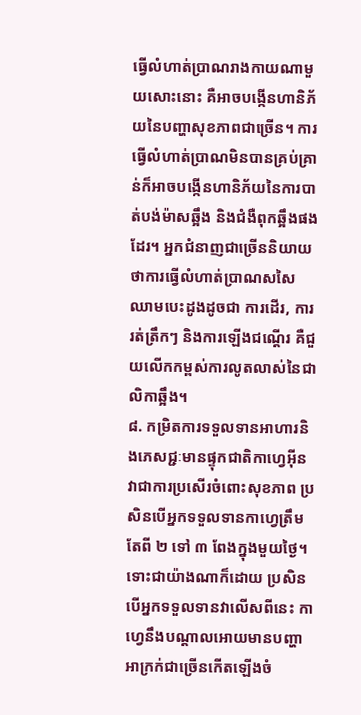ធ្វើលំហាត់ប្រាណរាងកាយណាមួយសោះនោះ គឺអាចបង្កើនហានិភ័យនៃបញ្ហាសុខភាពជាច្រើន។ ការធ្វើលំហាត់ប្រាណមិនបានគ្រប់គ្រាន់ក៏អាចបង្កើនហានិភ័យនៃការបាត់បង់ម៉ាសឆ្អឹង និងជំងឺពុកឆ្អឹងផងដែរ។ អ្នកជំនាញជាច្រើននិយាយថាការធ្វើលំហាត់ប្រាណសសៃឈាមបេះដូងដូចជា ការដើរ, ការរត់ត្រឹកៗ និងការឡើងជណ្ដើរ គឺជួយលើកកម្ពស់ការលូតលាស់នៃជាលិកាឆ្អឹង។
៨. កម្រិតការទទួលទានអាហារនិងភេសជ្ជៈមានផ្ទុកជាតិកាហ្វេអ៊ីន
វាជាការប្រសើរចំពោះសុខភាព ប្រសិនបើអ្នកទទួលទានកាហ្វេត្រឹមតែពី ២ ទៅ ៣ ពែងក្នុងមួយថ្ងៃ។ ទោះជាយ៉ាងណាក៏ដោយ ប្រសិនបើអ្នកទទួលទានវាលើសពីនេះ កាហ្វេនឹងបណ្ដាលអោយមានបញ្ហាអាក្រក់ជាច្រើនកើតឡើងចំ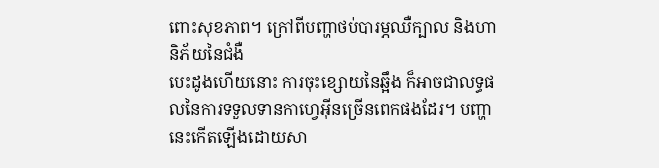ពោះសុខភាព។ ក្រៅពីបញ្ហាថប់បារម្ភឈឺក្បាល និងហានិភ័យនៃជំងឺ
បេះដូងហើយនោះ ការចុះខ្សោយនៃឆ្អឹង ក៏អាចជាលទ្ធផលនៃការទទួលទានកាហ្វេអ៊ីនច្រើនពេកផងដែរ។ បញ្ហានេះកើតឡើងដោយសា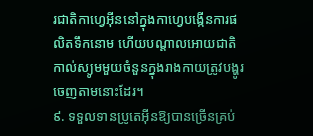រជាតិកាហ្វេអ៊ីននៅក្នុងកាហ្វេបង្កើនការផលិតទឹកនោម ហើយបណ្ដាលអោយជាតិកាល់ស្យូមមួយចំនួនក្នុងរាងកាយត្រូវបង្ហូរចេញតាមនោះដែរ។
៩. ទទួលទានប្រូតេអ៊ីនឱ្យបានច្រើនគ្រប់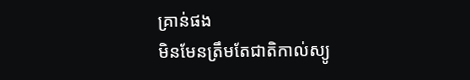គ្រាន់ផង
មិនមែនត្រឹមតែជាតិកាល់ស្យូ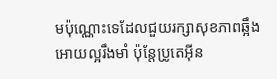មប៉ុណ្ណោះទេដែលជួយរក្សាសុខភាពឆ្អឹងអោយល្អរឹងមាំ ប៉ុន្តែប្រូតេអ៊ីន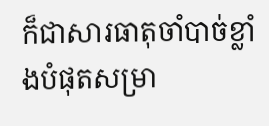ក៏ជាសារធាតុចាំបាច់ខ្លាំងបំផុតសម្រា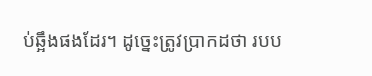ប់ឆ្អឹងផងដែរ។ ដូច្នេះត្រូវប្រាកដថា របប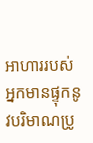អាហាររបស់អ្នកមានផ្ទុកនូវបរិមាណប្រូ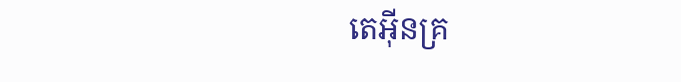តេអ៊ីនគ្រ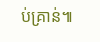ប់គ្រាន់៕